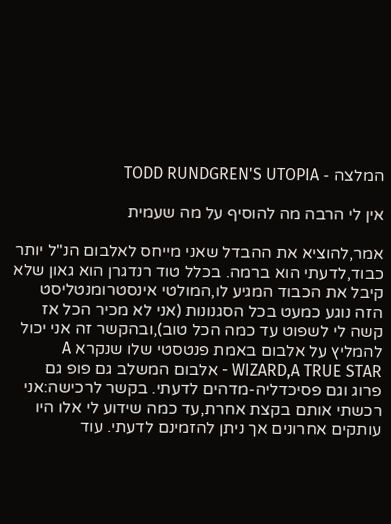המלצה - TODD RUNDGREN'S UTOPIA

אין לי הרבה מה להוסיף על מה שעמית

אמר,להוציא את ההבדל שאני מייחס לאלבום הנ"ל יותר כבוד,לדעתי הוא ברמה. בכלל טוד רנדגרן הוא גאון שלא קיבל את הכבוד המגיע לו,המולטי אינסטרומנטליסט הזה נוגע כמעט בכל הסגנונות (אני לא מכיר הכל אז קשה לי לשפוט עד כמה הכל טוב),ובהקשר זה אני יכול להמליץ על אלבום באמת פנטסטי שלו שנקרא A WIZARD,A TRUE STAR - אלבום המשלב גם פופ גם פרוג וגם פסיכדליה-מדהים לדעתי. בקשר לרכישה:אני רכשתי אותם בקצת אחרת,עד כמה שידוע לי אלו היו עותקים אחרונים אך ניתן להזמינם לדעתי. עוד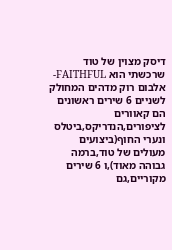דיסק מצוין של טוד שרכשתי הוא FAITHFUL-אלבום רוק מדהים המחולק לשניים 6 שירים ראשונים הם קאוורים לציפורים,הנדריקס,ביטלס ונערי החוף(ביצועים מעולים של טוד,ברמה גבוהה מאוד),ו 6 שירים מקוריים,גם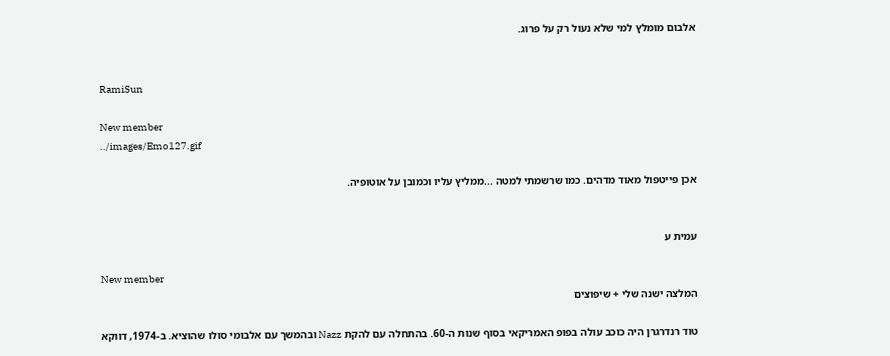אלבום מומלץ למי שלא נעול רק על פרוג.


RamiSun

New member
../images/Emo127.gif

אכן פייטפול מאוד מדהים. כמו שרשמתי למטה ...ממליץ עליו וכמובן על אוטופיה.


עמית ע

New member
המלצה ישנה שלי + שיפוצים

טוד רנדרגרן היה כוכב עולה בפופ האמריקאי בסוף שנות ה-60. בהתחלה עם להקת Nazz ובהמשך עם אלבומי סולו שהוציא. ב-1974, דווקא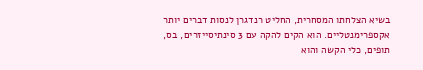בשיא הצלחתו המסחרית, החליט רנדגרן לנסות דברים יותר אקספרימנטליים. הוא הקים להקה עם 3 סינתיסייזרים, בס, תופים, כלי הקשה והוא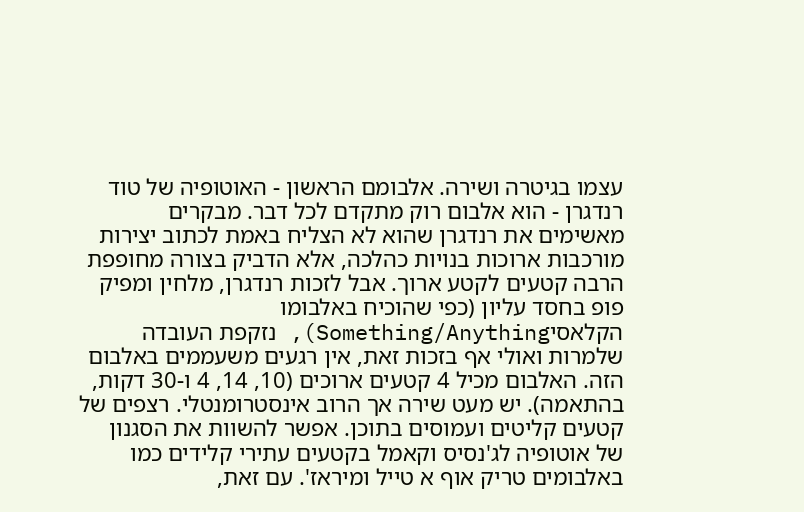עצמו בגיטרה ושירה. אלבומם הראשון - האוטופיה של טוד רנדגרן - הוא אלבום רוק מתקדם לכל דבר. מבקרים מאשימים את רנדגרן שהוא לא הצליח באמת לכתוב יצירות מורכבות ארוכות בנויות כהלכה, אלא הדביק בצורה מחופפת הרבה קטעים לקטע ארוך. אבל לזכות רנדגרן, מלחין ומפיק פופ בחסד עליון (כפי שהוכיח באלבומו הקלאסיSomething/Anything), נזקפת העובדה שלמרות ואולי אף בזכות זאת, אין רגעים משעממים באלבום הזה. האלבום מכיל 4 קטעים ארוכים (10, 14, 4 ו-30 דקות, בהתאמה). יש מעט שירה אך הרוב אינסטרומנטלי. רצפים של קטעים קליטים ועמוסים בתוכן. אפשר להשוות את הסגנון של אוטופיה לג'נסיס וקאמל בקטעים עתירי קלידים כמו באלבומים טריק אוף א טייל ומיראז'. עם זאת,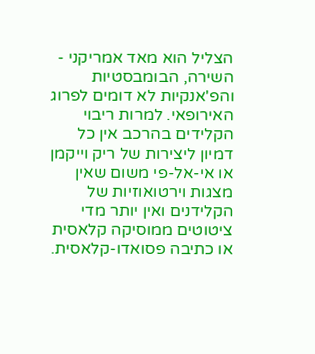הצליל הוא מאד אמריקני - השירה, הבומבסטיות והפ'אנקיות לא דומים לפרוג האירופאי. למרות ריבוי הקלידים בהרכב אין כל דמיון ליצירות של ריק וייקמן או אי-אל-פי משום שאין מצגות וירטואוזיות של הקלידנים ואין יותר מדי ציטוטים ממוסיקה קלאסית או כתיבה פסואדו-קלאסית.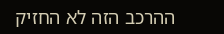ההרכב הזה לא החזיק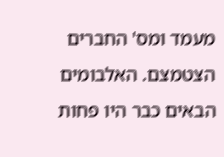מעמד ומס' החברים הצטמצם. האלבומים הבאים כבר היו פחות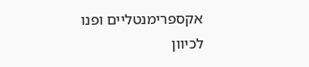אקספרימנטליים ופנו לכיוון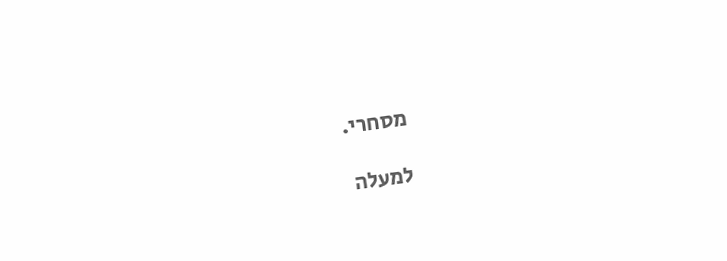מסחרי.

למעלה